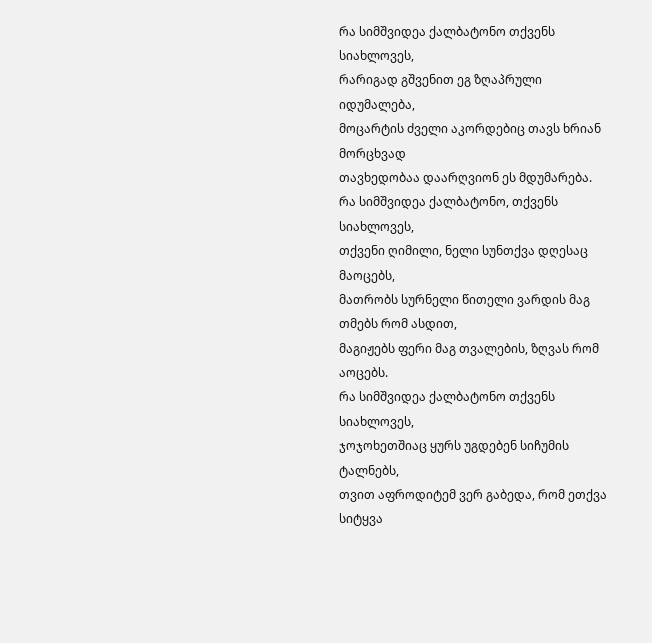რა სიმშვიდეა ქალბატონო თქვენს სიახლოვეს,
რარიგად გშვენით ეგ ზღაპრული იდუმალება,
მოცარტის ძველი აკორდებიც თავს ხრიან მორცხვად
თავხედობაა დაარღვიონ ეს მდუმარება.
რა სიმშვიდეა ქალბატონო, თქვენს სიახლოვეს,
თქვენი ღიმილი, ნელი სუნთქვა დღესაც მაოცებს,
მათრობს სურნელი წითელი ვარდის მაგ თმებს რომ ასდით,
მაგიჟებს ფერი მაგ თვალების, ზღვას რომ აოცებს.
რა სიმშვიდეა ქალბატონო თქვენს სიახლოვეს,
ჯოჯოხეთშიაც ყურს უგდებენ სიჩუმის ტალნებს,
თვით აფროდიტემ ვერ გაბედა, რომ ეთქვა სიტყვა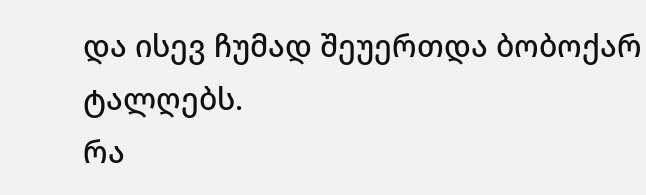და ისევ ჩუმად შეუერთდა ბობოქარ ტალღებს.
რა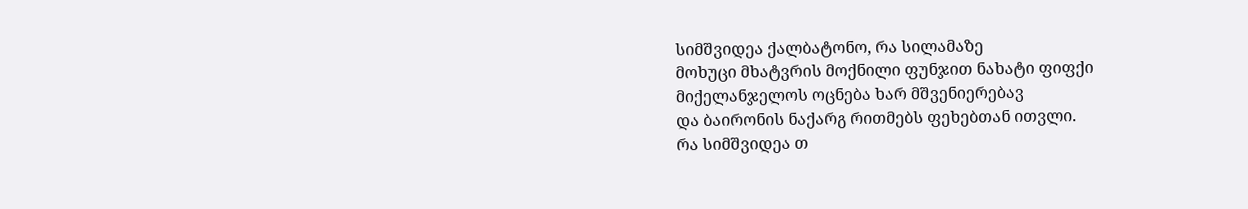სიმშვიდეა ქალბატონო, რა სილამაზე
მოხუცი მხატვრის მოქნილი ფუნჯით ნახატი ფიფქი
მიქელანჯელოს ოცნება ხარ მშვენიერებავ
და ბაირონის ნაქარგ რითმებს ფეხებთან ითვლი.
რა სიმშვიდეა თ